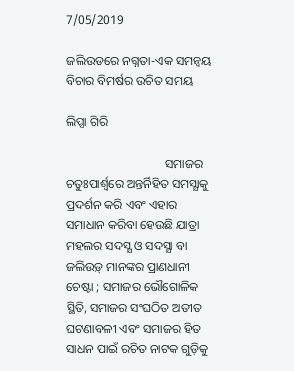7/05/2019

ଜଲିଉଡରେ ନଗ୍ନତା-ଏକ ସମନ୍ବୟ ବିଚାର ବିମର୍ଷର ଉଚିତ ସମୟ

ଲିପ୍ସା ଗିରି

                                ସମାଜର ଚତୁଃପାର୍ଶ୍ୱରେ ଅନ୍ତର୍ନିହିତ ସମସ୍ଯାକୁ ପ୍ରଦର୍ଶନ କରି ଏବଂ ଏହାର ସମାଧାନ କରିବା ହେଉଛି ଯାତ୍ରା ମହଲର ସଦସ୍ଯ ଓ ସଦସ୍ଯା ବା ଜଲିଉଡ଼୍‌ ମାନଙ୍କର ପ୍ରାଣଧାନୀ ଚେଷ୍ଟା ; ସମାଜର ଭୌଗୋଳିକ ସ୍ଥିତି, ସମାଜର ସଂଘଠିତ ଅତୀତ ଘଟଣାବଳୀ ଏବଂ ସମାଜର ହିତ ସାଧନ ପାଇଁ ରଚିତ ନାଟକ ଗୁଡ଼ିକୁ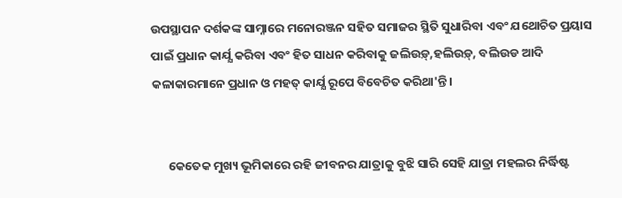ଉପସ୍ଥାପନ ଦର୍ଶକଙ୍କ ସାମ୍ନାରେ ମନୋରଞ୍ଜନ ସହିତ ସମାଜର ସ୍ଥିତି ସୁଧାରିବା ଏବଂ ଯଥୋଚିତ ପ୍ରୟାସ ପାଇଁ ପ୍ରଧାନ କାର୍ଯ୍ଯ କରିବା ଏବଂ ହିତ ସାଧନ କରିବାକୁ ଜଲିଉଡ଼୍‌,ହଲିଉଡ଼୍‌, ବଲିଉଡ ଆଦି କଳାକାରମାନେ ପ୍ରଧାନ ଓ ମହତ୍‌ କାର୍ଯ୍ଯ ରୂପେ ବିବେଚିତ କରିଥା'ନ୍ତି ।


      କେତେକ ମୁଖ୍ୟ ଭୂମିକାରେ ରହି ଜୀବନର ଯାତ୍ରାକୁ ବୁଝି ସାରି ସେହି ଯାତ୍ରା ମହଲର ନିର୍ଦ୍ଧିଷ୍ଟ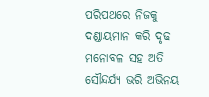ପରିପଥରେ ନିଜକୁ ଦଣ୍ଡାୟମାନ କରି ଦୃଢ ମନୋବଳ ସହ ଅତି ସୌନ୍ଦର୍ଯ୍ୟ ଭରି ଅଭିନୟ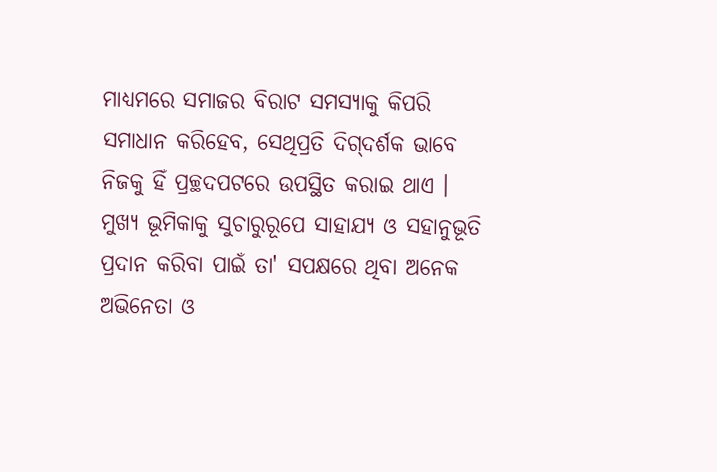ମାଧ୍ଯମରେ ସମାଜର ବିରାଟ ସମସ୍ଯାକୁ କିପରି ସମାଧାନ କରିହେବ, ସେଥିପ୍ରତି ଦିଗ୍‌ଦର୍ଶକ ଭାବେ ନିଜକୁ ହିଁ ପ୍ରଚ୍ଛଦପଟରେ ଉପସ୍ଥିତ କରାଇ ଥାଏ । ମୁଖ୍ୟ ଭୂମିକାକୁ ସୁଚାରୁରୂପେ ସାହାଯ୍ୟ ଓ ସହାନୁଭୂତି ପ୍ରଦାନ କରିବା ପାଇଁ ତା' ସପକ୍ଷରେ ଥିବା ଅନେକ ଅଭିନେତା ଓ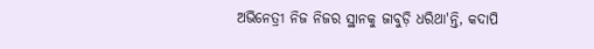ଅଭିନେତ୍ରୀ ନିଜ ନିଜର ସ୍ଥାନକୁ ଜାବୁଡ଼ି ଧରିଥା'ନ୍ତି, କଦାପି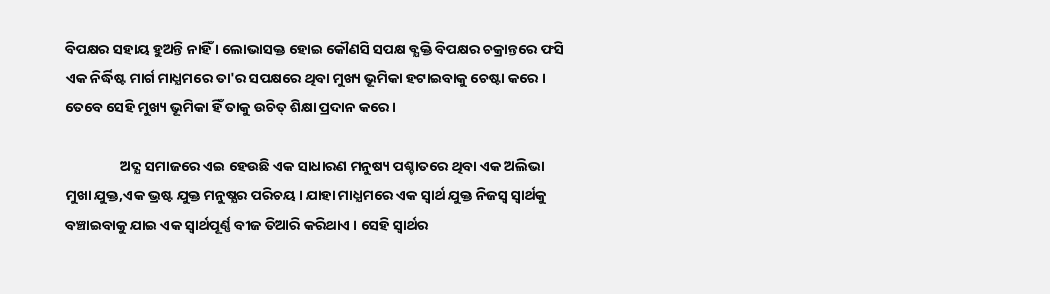ବିପକ୍ଷର ସହାୟ ହୁଅନ୍ତି ନାହିଁ । ଲୋଭାସକ୍ତ ହୋଇ କୌଣସି ସପକ୍ଷ ବ୍ଯକ୍ତି ବିପକ୍ଷର ଚକ୍ରାନ୍ତରେ ଫସି ଏକ ନିର୍ଦ୍ଧିଷ୍ଟ ମାର୍ଗ ମାଧ୍ଯମରେ ତା'ର ସପକ୍ଷରେ ଥିବା ମୁଖ୍ୟ ଭୂମିକା ହଟାଇବାକୁ ଚେଷ୍ଟା କରେ । ତେବେ ସେହି ମୁଖ୍ୟ ଭୂମିକା ହିଁ ତାକୁ ଉଚିତ୍ ଶିକ୍ଷା ପ୍ରଦାନ କରେ ।

                 ଅଦ୍ଯ ସମାଜରେ ଏଇ ହେଉଛି ଏକ ସାଧାରଣ ମନୁଷ୍ୟ ପଶ୍ଚାତରେ ଥିବା ଏକ ଅଲିଭା ମୁଖା ଯୁକ୍ତ,ଏକ ଭ୍ରଷ୍ଟ ଯୁକ୍ତ ମନୁଷ୍ଯର ପରିଚୟ । ଯାହା ମାଧ୍ଯମରେ ଏକ ସ୍ବାର୍ଥ ଯୁକ୍ତ ନିଜସ୍ବ ସ୍ବାର୍ଥକୁ ବଞ୍ଚାଇବାକୁ ଯାଇ ଏକ ସ୍ବାର୍ଥପୂର୍ଣ୍ଣ ବୀଜ ତିଆରି କରିଥାଏ । ସେହି ସ୍ବାର୍ଥର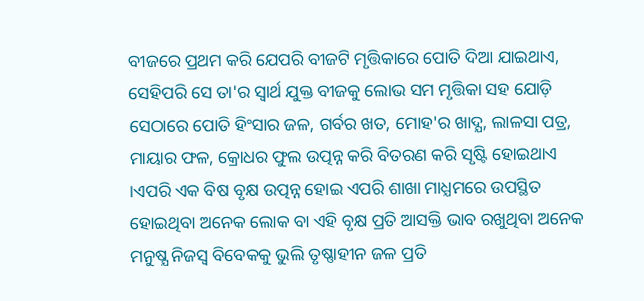ବୀଜରେ ପ୍ରଥମ କରି ଯେପରି ବୀଜଟି ମୃତ୍ତିକାରେ ପୋତି ଦିଆ ଯାଇଥାଏ, ସେହିପରି ସେ ତା'ର ସ୍ବାର୍ଥ ଯୁକ୍ତ ବୀଜକୁ ଲୋଭ ସମ ମୃତ୍ତିକା ସହ ଯୋଡ଼ି ସେଠାରେ ପୋତି ହିଂସାର ଜଳ, ଗର୍ବର ଖତ, ମୋହ'ର ଖାଦ୍ଯ, ଲାଳସା ପତ୍ର, ମାୟାର ଫଳ, କ୍ରୋଧର ଫୁଲ ଉତ୍ପନ୍ନ କରି ବିତରଣ କରି ସୃଷ୍ଟି ହୋଇଥାଏ ।ଏପରି ଏକ ବିଷ ବୃକ୍ଷ ଉତ୍ପନ୍ନ ହୋଇ ଏପରି ଶାଖା ମାଧ୍ଯମରେ ଉପସ୍ଥିତ ହୋଇଥିବା ଅନେକ ଲୋକ ବା ଏହି ବୃକ୍ଷ ପ୍ରତି ଆସକ୍ତି ଭାବ ରଖୁଥିବା ଅନେକ ମନୁଷ୍ଯ ନିଜସ୍ବ ବିବେକକୁ ଭୁଲି ତୃଷ୍ଣାହୀନ ଜଳ ପ୍ରତି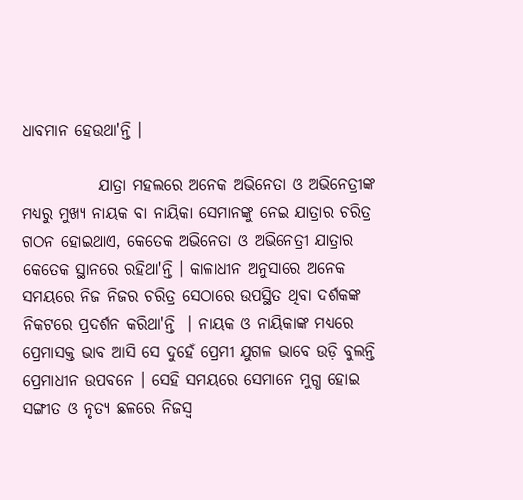ଧାବମାନ ହେଉଥା'ନ୍ତି ।

            ଯାତ୍ରା ମହଲରେ ଅନେକ ଅଭିନେତା ଓ ଅଭିନେତ୍ରୀଙ୍କ ମଧ୍ୟରୁ ମୁଖ୍ୟ ନାୟକ ବା ନାୟିକା ସେମାନଙ୍କୁ ନେଇ ଯାତ୍ରାର ଚରିତ୍ର ଗଠନ ହୋଇଥାଏ, କେତେକ ଅଭିନେତା ଓ ଅଭିନେତ୍ରୀ ଯାତ୍ରାର କେତେକ ସ୍ଥାନରେ ରହିଥା'ନ୍ତି । କାଳାଧୀନ ଅନୁସାରେ ଅନେକ ସମୟରେ ନିଜ ନିଜର ଚରିତ୍ର ସେଠାରେ ଉପସ୍ଥିତ ଥିବା ଦର୍ଶକଙ୍କ ନିକଟରେ ପ୍ରଦର୍ଶନ କରିଥା'ନ୍ତି  । ନାୟକ ଓ ନାୟିକାଙ୍କ ମଧ୍ୟରେ ପ୍ରେମାସକ୍ତ ଭାବ ଆସି ସେ ଦୁହେଁ ପ୍ରେମୀ ଯୁଗଳ ଭାବେ ଉଡ଼ି ବୁଲନ୍ତି ପ୍ରେମାଧୀନ ଉପବନେ । ସେହି ସମୟରେ ସେମାନେ ମୁଗ୍ଧ ହୋଇ ସଙ୍ଗୀତ ଓ ନୃତ୍ଯ ଛଳରେ ନିଜସ୍ବ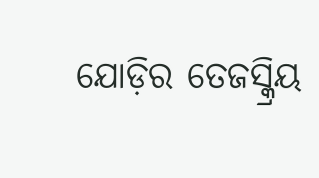ଯୋଡ଼ିର ତେଜସ୍କ୍ରିୟ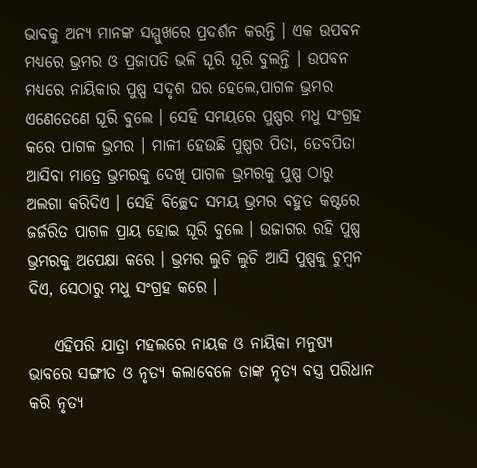ଭାବକୁ ଅନ୍ୟ ମାନଙ୍କ ସମ୍ମୁଖରେ ପ୍ରଦର୍ଶନ କରନ୍ତି । ଏକ ଉପବନ ମଧ୍ଯରେ ଭ୍ରମର ଓ ପ୍ରଜାପତି ଭଳି ଘୂରି ଘୂରି ବୁଲନ୍ତି । ଉପବନ ମଧ୍ଯରେ ନାୟିକାର ପୁଷ୍ପ ସଦୃଶ ଘର ହେଲେ,ପାଗଳ ଭ୍ରମର ଏଣେତେଣେ ଘୂରି ବୁଲେ । ସେହି ସମୟରେ ପୁଷ୍ପର ମଧୁ ସଂଗ୍ରହ କରେ ପାଗଳ ଭ୍ରମର । ମାଳୀ ହେଉଛି ପୁଷ୍ପର ପିତା, ତେବପିତା ଆସିବା ମାତ୍ରେ ଭ୍ରମରକୁ ଦେଖି ପାଗଳ ଭ୍ରମରକୁ ପୁଷ୍ପ ଠାରୁ ଅଲଗା କରିଦିଏ । ସେହି ବିଚ୍ଛେଦ ସମୟ ଭ୍ରମର ବହୁତ କଷ୍ଟରେ ଜର୍ଜରିତ ପାଗଳ ପ୍ରାୟ ହୋଇ ଘୂରି ବୁଲେ । ଉଜାଗର ରହି ପୁଷ୍ପ ଭ୍ରମରକୁ ଅପେକ୍ଷା କରେ । ଭ୍ରମର ଲୁଚି ଲୁଚି ଆସି ପୁଷ୍ପକୁ ଚୁମ୍ବନ ଦିଏ, ସେଠାରୁ ମଧୁ ସଂଗ୍ରହ କରେ ।

    ଏହିପରି ଯାତ୍ରା ମହଲରେ ନାୟକ ଓ ନାୟିକା ମନୁଷ୍ଯ ଭାବରେ ସଙ୍ଗୀତ ଓ ନୃତ୍ଯ କଲାବେଳେ ତାଙ୍କ ନୃତ୍ଯ ବସ୍ତ୍ର ପରିଧାନ କରି ନୃତ୍ଯ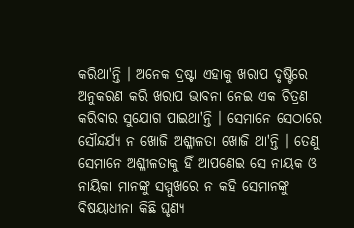କରିଥା'ନ୍ତି । ଅନେକ ଦ୍ରଷ୍ଟା ଏହାକୁ ଖରାପ ଦୃଷ୍ଟିରେ ଅନୁକରଣ କରି ଖରାପ ଭାବନା ନେଇ ଏକ ଚିତ୍ରଣ କରିବାର ସୁଯୋଗ ପାଇଥା'ନ୍ତି । ସେମାନେ ସେଠାରେ ସୌନ୍ଦର୍ଯ୍ୟ ନ ଖୋଜି ଅଶ୍ଳୀଳତା ଖୋଜି ଥା'ନ୍ତି । ତେଣୁ ସେମାନେ ଅଶ୍ଳୀଳତାକୁ ହିଁ ଆପଣେଇ ସେ ନାୟକ ଓ ନାୟିକା ମାନଙ୍କୁ ସମ୍ମୁଖରେ ନ କହି ସେମାନଙ୍କୁ ବିଷୟାଧୀନା କିଛି ଘୃଣ୍ୟ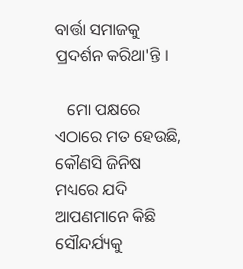ବାର୍ତ୍ତା ସମାଜକୁ ପ୍ରଦର୍ଶନ କରିଥା'ନ୍ତି ।

   ମୋ ପକ୍ଷରେ ଏଠାରେ ମତ ହେଉଛି, କୌଣସି ଜିନିଷ ମଧ୍ୟରେ ଯଦି ଆପଣମାନେ କିଛି ସୌନ୍ଦର୍ଯ୍ୟକୁ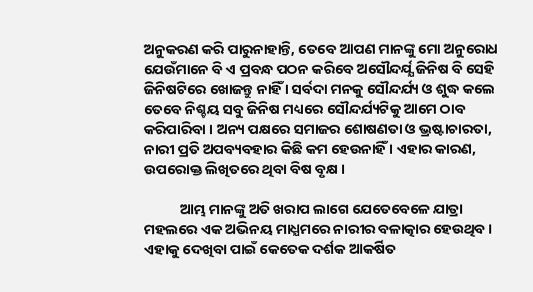ଅନୁକରଣ କରି ପାରୁନାହାନ୍ତି, ତେବେ ଆପଣ ମାନଙ୍କୁ ମୋ ଅନୁରୋଧ ଯେଉଁମାନେ ବି ଏ ପ୍ରବନ୍ଧ ପଠନ କରିବେ ଅସୌନ୍ଦର୍ଯ୍ଯ ଜିନିଷ ବି ସେହି ଜିନିଷଟିରେ ଖୋଜନ୍ତୁ ନାହିଁ । ସର୍ବଦା ମନକୁ ସୌନ୍ଦର୍ଯ୍ୟ ଓ ଶୁଦ୍ଧ କଲେ ତେବେ ନିଶ୍ଚୟ ସବୁ ଜିନିଷ ମଧ୍ୟରେ ସୌନ୍ଦର୍ଯ୍ୟଟିକୁ ଆମେ ଠାବ କରିପାରିବା । ଅନ୍ୟ ପକ୍ଷରେ ସମାଜର ଶୋଷଣତା ଓ ଭ୍ରଷ୍ଟାଚାରତା, ନାରୀ ପ୍ରତି ଅପବ୍ୟବହାର କିଛି କମ ହେଉନାହିଁ । ଏହାର କାରଣ, ଉପରୋକ୍ତ ଲିଖିତରେ ଥିବା ବିଷ ବୃକ୍ଷ ।

           ଆମ୍ଭ ମାନଙ୍କୁ ଅତି ଖରାପ ଲାଗେ ଯେତେବେଳେ ଯାତ୍ରା ମହଲରେ ଏକ ଅଭିନୟ ମାଧ୍ଯମରେ ନାରୀର ବଳାତ୍କାର ହେଉଥିବ । ଏହାକୁ ଦେଖିବା ପାଇଁ କେତେକ ଦର୍ଶକ ଆକର୍ଷିତ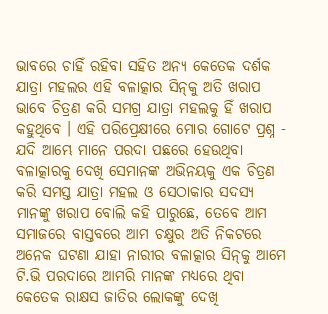ଭାବରେ ଚାହିଁ ରହିବା ସହିତ ଅନ୍ୟ କେତେକ ଦର୍ଶକ ଯାତ୍ରା ମହଲର ଏହି ବଳାତ୍କାର ସିନ୍‌କୁ ଅତି ଖରାପ ଭାବେ ଚିତ୍ରଣ କରି ସମଗ୍ର ଯାତ୍ରା ମହଲକୁ ହିଁ ଖରାପ କହୁଥିବେ । ଏହି ପରିପ୍ରେକ୍ଷୀରେ ମୋର ଗୋଟେ ପ୍ରଶ୍ନ - ଯଦି ଆମ୍ଭେ ମାନେ ପରଦା ପଛରେ ହେଉଥିବା ବଳାତ୍କାରକୁ ଦେଖି ସେମାନଙ୍କ ଅଭିନୟକୁ ଏକ ଚିତ୍ରଣ କରି ସମସ୍ତ ଯାତ୍ରା ମହଲ ଓ ସେଠାକାର ସଦସ୍ଯ ମାନଙ୍କୁ ଖରାପ ବୋଲି କହି ପାରୁଛେ, ତେବେ ଆମ ସମାଜରେ ବାସ୍ତବରେ ଆମ ଚକ୍ଷୁର ଅତି ନିକଟରେ ଅନେକ ଘଟଣା ଯାହା ନାରୀର ବଳାତ୍କାର ସିନ୍‌କୁ ଆମେ ଟି.ଭି ପରଦାରେ ଆମରି ମାନଙ୍କ ମଧ୍ୟରେ ଥିବା କେତେକ ରାକ୍ଷସ ଜାତିର ଲୋକଙ୍କୁ ଦେଖି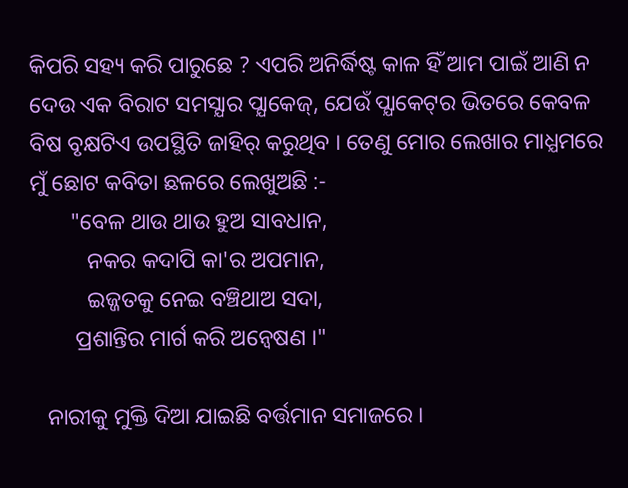କିପରି ସହ୍ୟ କରି ପାରୁଛେ ? ଏପରି ଅନିର୍ଦ୍ଧିଷ୍ଟ କାଳ ହିଁ ଆମ ପାଇଁ ଆଣି ନ ଦେଉ ଏକ ବିରାଟ ସମସ୍ଯାର ପ୍ଯାକେଜ୍‌, ଯେଉଁ ପ୍ଯାକେଟ୍‌ର ଭିତରେ କେବଳ ବିଷ ବୃକ୍ଷଟିଏ ଉପସ୍ଥିତି ଜାହିର୍‌ କରୁଥିବ । ତେଣୁ ମୋର ଲେଖାର ମାଧ୍ଯମରେ ମୁଁ ଛୋଟ କବିତା ଛଳରେ ଲେଖୁଅଛି :-
       "ବେଳ ଥାଉ ଥାଉ ହୁଅ ସାବଧାନ,
          ନକର କଦାପି କା'ର ଅପମାନ,
          ଇଜ୍ଜତକୁ ନେଇ ବଞ୍ଚିଥାଅ ସଦା,
        ପ୍ରଶାନ୍ତିର ମାର୍ଗ କରି ଅନ୍ବେଷଣ ।"

   ନାରୀକୁ ମୁକ୍ତି ଦିଆ ଯାଇଛି ବର୍ତ୍ତମାନ ସମାଜରେ ।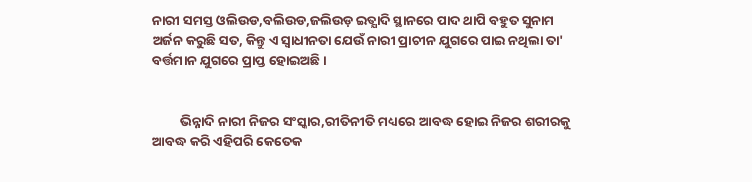ନାରୀ ସମସ୍ତ ଓଲିଉଡ,ବଲିଉଡ,ଜଲିଉଡ଼ ଇତ୍ଯାଦି ସ୍ଥାନରେ ପାଦ ଥାପି ବହୁତ ସୁନାମ ଅର୍ଜନ କରୁଛି ସତ, କିନ୍ତୁ ଏ ସ୍ବାଧୀନତା ଯେଉଁ ନାରୀ ପ୍ରାଚୀନ ଯୁଗରେ ପାଇ ନଥିଲା ତା' ବର୍ତ୍ତମାନ ଯୁଗରେ ପ୍ରାପ୍ତ ହୋଇଅଛି ।


         ଭିନ୍ନାଦି ନାରୀ ନିଜର ସଂସ୍କାର,ରୀତିନୀତି ମଧ୍ୟରେ ଆବଦ୍ଧ ହୋଇ ନିଜର ଶରୀରକୁ ଆବଦ୍ଧ କରି ଏହିପରି କେତେକ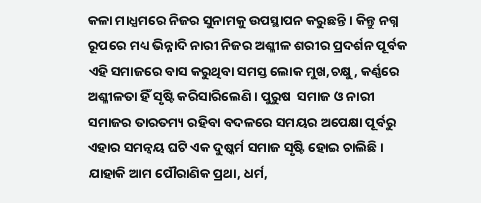କଳା ମାଧ୍ଯମରେ ନିଜର ସୁନାମକୁ ଉପସ୍ଥାପନ କରୁଛନ୍ତି । କିନ୍ତୁ ନଗ୍ନ ରୂପରେ ମଧ୍ୟ ଭିନ୍ନାଦି ନାରୀ ନିଜର ଅଶ୍ଳୀଳ ଶରୀର ପ୍ରଦର୍ଶନ ପୂର୍ବକ ଏହି ସମାଜରେ ବାସ କରୁଥିବା ସମସ୍ତ ଲୋକ ମୁଖ,ଚକ୍ଷୁ, କର୍ଣ୍ଣରେ ଅଶ୍ଳୀଳତା ହିଁ ସୃଷ୍ଟି କରିସାରିଲେଣି । ପୁରୁଷ  ସମାଜ ଓ ନାରୀ ସମାଜର ତାରତମ୍ୟ ରହିବା ବଦଳରେ ସମୟର ଅପେକ୍ଷା ପୂର୍ବରୁ ଏହାର ସମନ୍ବୟ ଘଟି ଏକ ଦୁଷ୍କର୍ମ ସମାଜ ସୃଷ୍ଟି ହୋଇ ଚାଲିଛି । ଯାହାକି ଆମ ପୌରାଣିକ ପ୍ରଥା, ଧର୍ମ,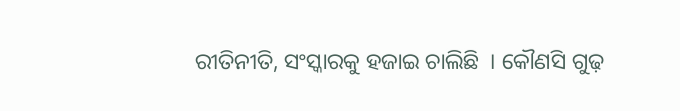ରୀତିନୀତି, ସଂସ୍କାରକୁ ହଜାଇ ଚାଲିଛି  । କୌଣସି ଗୁଢ଼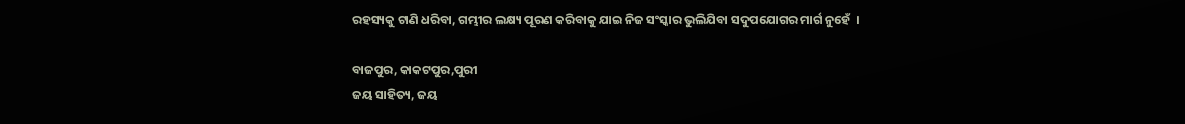ରହସ୍ୟକୁ ଟାଣି ଧରିବା, ଗମ୍ଭୀର ଲକ୍ଷ୍ୟ ପୂରଣ କରିବାକୁ ଯାଇ ନିଜ ସଂସ୍କାର ଭୁଲିଯିବା ସଦୁପଯୋଗର ମାର୍ଗ ନୁହେଁ  ।

ବାଜପୁର, କାକଟପୁର,ପୁରୀ
ଜୟ ସାହିତ୍ୟ, ଜୟ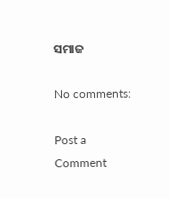ସମାଜ

No comments:

Post a Comment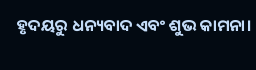ହୃଦୟରୁ ଧନ୍ୟବାଦ ଏବଂ ଶୁଭ କାମନା।